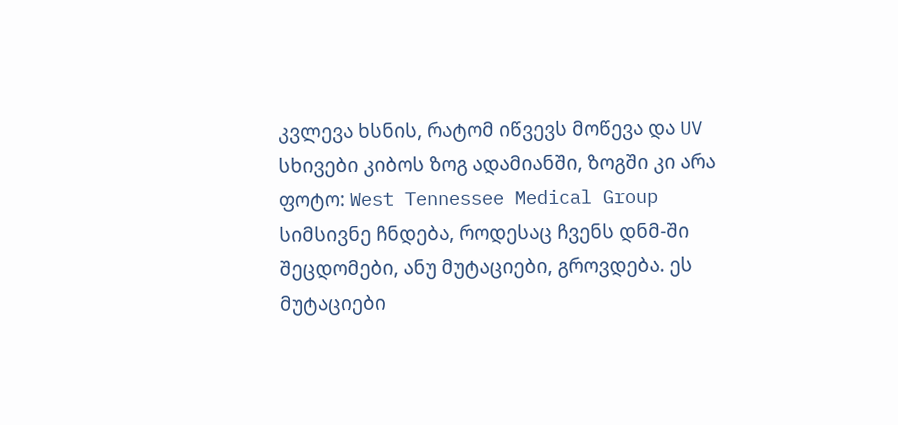კვლევა ხსნის, რატომ იწვევს მოწევა და UV სხივები კიბოს ზოგ ადამიანში, ზოგში კი არა
ფოტო: West Tennessee Medical Group
სიმსივნე ჩნდება, როდესაც ჩვენს დნმ-ში შეცდომები, ანუ მუტაციები, გროვდება. ეს მუტაციები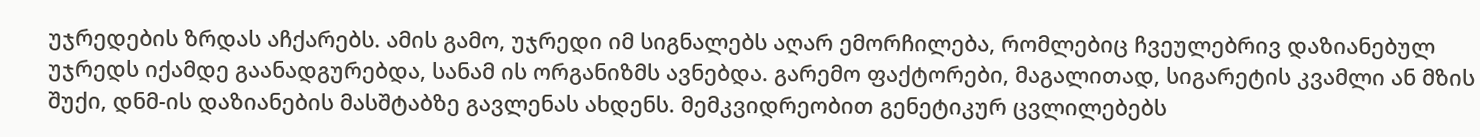უჯრედების ზრდას აჩქარებს. ამის გამო, უჯრედი იმ სიგნალებს აღარ ემორჩილება, რომლებიც ჩვეულებრივ დაზიანებულ უჯრედს იქამდე გაანადგურებდა, სანამ ის ორგანიზმს ავნებდა. გარემო ფაქტორები, მაგალითად, სიგარეტის კვამლი ან მზის შუქი, დნმ-ის დაზიანების მასშტაბზე გავლენას ახდენს. მემკვიდრეობით გენეტიკურ ცვლილებებს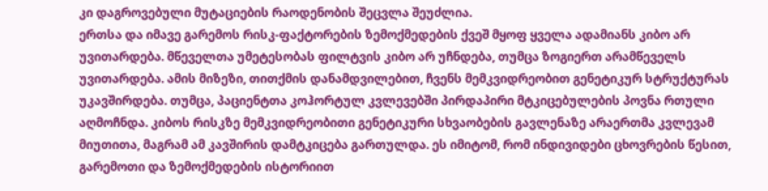კი დაგროვებული მუტაციების რაოდენობის შეცვლა შეუძლია.
ერთსა და იმავე გარემოს რისკ-ფაქტორების ზემოქმედების ქვეშ მყოფ ყველა ადამიანს კიბო არ უვითარდება. მწეველთა უმეტესობას ფილტვის კიბო არ უჩნდება, თუმცა ზოგიერთ არამწეველს უვითარდება. ამის მიზეზი, თითქმის დანამდვილებით, ჩვენს მემკვიდრეობით გენეტიკურ სტრუქტურას უკავშირდება. თუმცა, პაციენტთა კოჰორტულ კვლევებში პირდაპირი მტკიცებულების პოვნა რთული აღმოჩნდა. კიბოს რისკზე მემკვიდრეობითი გენეტიკური სხვაობების გავლენაზე არაერთმა კვლევამ მიუთითა, მაგრამ ამ კავშირის დამტკიცება გართულდა. ეს იმიტომ, რომ ინდივიდები ცხოვრების წესით, გარემოთი და ზემოქმედების ისტორიით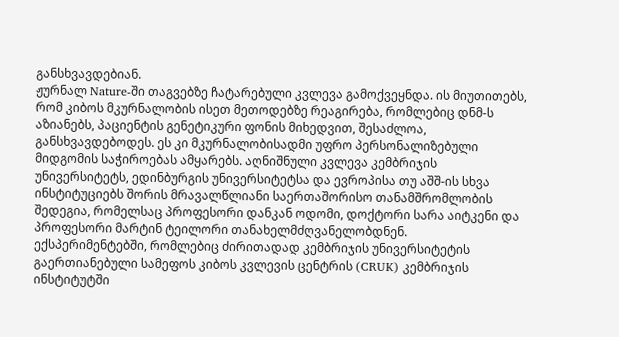განსხვავდებიან.
ჟურნალ Nature-ში თაგვებზე ჩატარებული კვლევა გამოქვეყნდა. ის მიუთითებს, რომ კიბოს მკურნალობის ისეთ მეთოდებზე რეაგირება, რომლებიც დნმ-ს აზიანებს, პაციენტის გენეტიკური ფონის მიხედვით, შესაძლოა, განსხვავდებოდეს. ეს კი მკურნალობისადმი უფრო პერსონალიზებული მიდგომის საჭიროებას ამყარებს. აღნიშნული კვლევა კემბრიჯის უნივერსიტეტს, ედინბურგის უნივერსიტეტსა და ევროპისა თუ აშშ-ის სხვა ინსტიტუციებს შორის მრავალწლიანი საერთაშორისო თანამშრომლობის შედეგია, რომელსაც პროფესორი დანკან ოდომი, დოქტორი სარა აიტკენი და პროფესორი მარტინ ტეილორი თანახელმძღვანელობდნენ.
ექსპერიმენტებში, რომლებიც ძირითადად კემბრიჯის უნივერსიტეტის გაერთიანებული სამეფოს კიბოს კვლევის ცენტრის (CRUK) კემბრიჯის ინსტიტუტში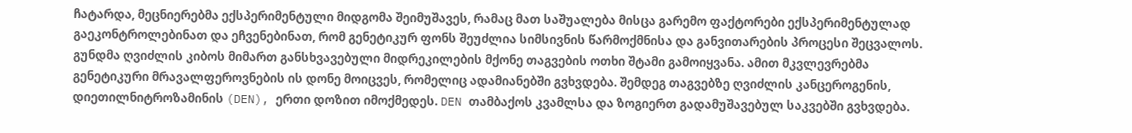ჩატარდა, მეცნიერებმა ექსპერიმენტული მიდგომა შეიმუშავეს, რამაც მათ საშუალება მისცა გარემო ფაქტორები ექსპერიმენტულად გაეკონტროლებინათ და ეჩვენებინათ, რომ გენეტიკურ ფონს შეუძლია სიმსივნის წარმოქმნისა და განვითარების პროცესი შეცვალოს.
გუნდმა ღვიძლის კიბოს მიმართ განსხვავებული მიდრეკილების მქონე თაგვების ოთხი შტამი გამოიყვანა. ამით მკვლევრებმა გენეტიკური მრავალფეროვნების ის დონე მოიცვეს, რომელიც ადამიანებში გვხვდება. შემდეგ თაგვებზე ღვიძლის კანცეროგენის, დიეთილნიტროზამინის (DEN), ერთი დოზით იმოქმედეს. DEN თამბაქოს კვამლსა და ზოგიერთ გადამუშავებულ საკვებში გვხვდება.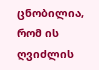ცნობილია, რომ ის ღვიძლის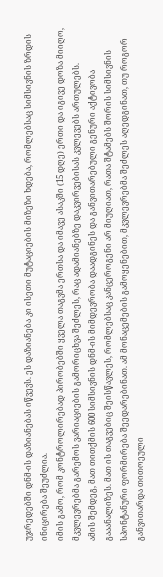უჯრედებში დნმ-ის დაზიანებას იწვევს. ეს დაზიანება კი ისეთი მუტაციების მიზეზი ხდება, რომლებსაც სიმსივნის ზრდის ინიცირება შეუძლია.
იმის გამო, რომ კონტროლირებად პირობებში ყველა თაგვმა ერთსა და იმავე ასაკში (15 დღე) ერთი და იგივე დოზა მიიღო, მკვლევრებმა გარემოს ვარიაციების გამორიცხვა შეძლეს, რაც ადამიანებზე დაკვირვებისას კვლევებს ართულებს.
ამის შემდეგ, მათ თითქმის 600 სიმსივნის დნმ-ის მიმდევრობა დაადგინეს და განვითარებული გენური აქტივობა გააანალიზეს. მათ ის თაგვებიც შეისწავლეს, რომლებსაც კანცეროგენი არ მიუღიათ, რათა შტამებს შორის სიმსივნის სპონტანური ფორმირება შეედარებინათ. ამ მონაცემების გამოყენებით, მკვლევრებმა შეძლეს აღედგინათ, თუ როგორ განვითარდა თითოეული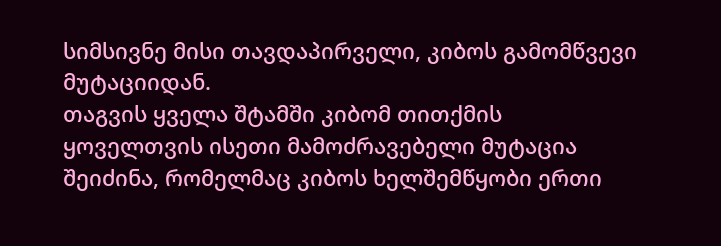სიმსივნე მისი თავდაპირველი, კიბოს გამომწვევი მუტაციიდან.
თაგვის ყველა შტამში კიბომ თითქმის ყოველთვის ისეთი მამოძრავებელი მუტაცია შეიძინა, რომელმაც კიბოს ხელშემწყობი ერთი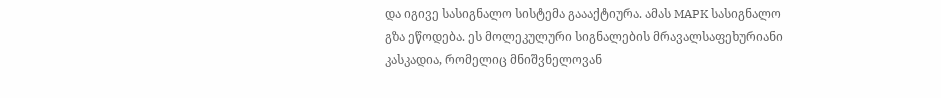და იგივე სასიგნალო სისტემა გაააქტიურა. ამას MAPK სასიგნალო გზა ეწოდება. ეს მოლეკულური სიგნალების მრავალსაფეხურიანი კასკადია, რომელიც მნიშვნელოვან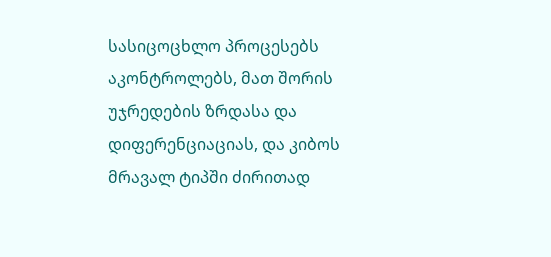სასიცოცხლო პროცესებს აკონტროლებს, მათ შორის უჯრედების ზრდასა და დიფერენციაციას, და კიბოს მრავალ ტიპში ძირითად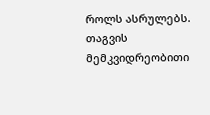როლს ასრულებს.
თაგვის მემკვიდრეობითი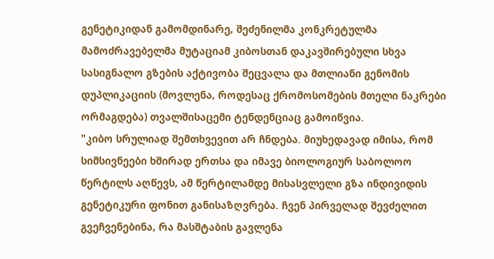გენეტიკიდან გამომდინარე, შეძენილმა კონკრეტულმა მამოძრავებელმა მუტაციამ კიბოსთან დაკავშირებული სხვა სასიგნალო გზების აქტივობა შეცვალა და მთლიანი გენომის დუპლიკაციის (მოვლენა, როდესაც ქრომოსომების მთელი ნაკრები ორმაგდება) თვალშისაცემი ტენდენციაც გამოიწვია.
"კიბო სრულიად შემთხვევით არ ჩნდება. მიუხედავად იმისა, რომ სიმსივნეები ხშირად ერთსა და იმავე ბიოლოგიურ საბოლოო წერტილს აღწევს, ამ წერტილამდე მისასვლელი გზა ინდივიდის გენეტიკური ფონით განისაზღვრება. ჩვენ პირველად შევძელით გვეჩვენებინა, რა მასშტაბის გავლენა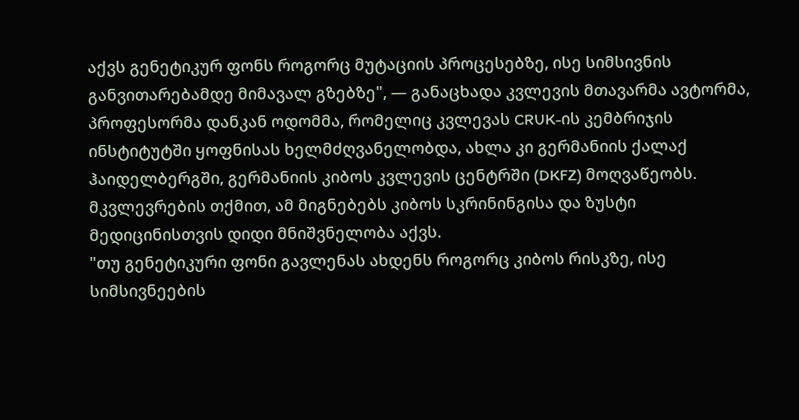აქვს გენეტიკურ ფონს როგორც მუტაციის პროცესებზე, ისე სიმსივნის განვითარებამდე მიმავალ გზებზე", — განაცხადა კვლევის მთავარმა ავტორმა, პროფესორმა დანკან ოდომმა, რომელიც კვლევას CRUK-ის კემბრიჯის ინსტიტუტში ყოფნისას ხელმძღვანელობდა, ახლა კი გერმანიის ქალაქ ჰაიდელბერგში, გერმანიის კიბოს კვლევის ცენტრში (DKFZ) მოღვაწეობს.
მკვლევრების თქმით, ამ მიგნებებს კიბოს სკრინინგისა და ზუსტი მედიცინისთვის დიდი მნიშვნელობა აქვს.
"თუ გენეტიკური ფონი გავლენას ახდენს როგორც კიბოს რისკზე, ისე სიმსივნეების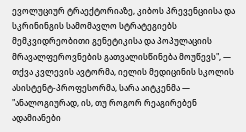ევოლუციურ ტრაექტორიაზე, კიბოს პრევენციისა და სკრინინგის სამომავლო სტრატეგიებს მემკვიდრეობითი გენეტიკისა და პოპულაციის მრავალფეროვნების გათვალისწინება მოუწევს", — თქვა კვლევის ავტორმა, იელის მედიცინის სკოლის ასისტენტ-პროფესორმა, სარა აიტკენმა — "ანალოგიურად, ის, თუ როგორ რეაგირებენ ადამიანები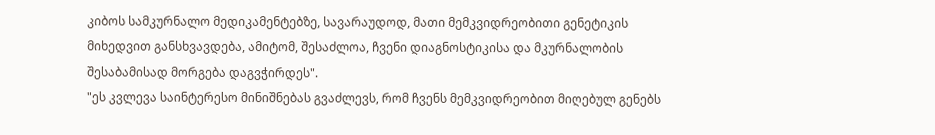კიბოს სამკურნალო მედიკამენტებზე, სავარაუდოდ, მათი მემკვიდრეობითი გენეტიკის მიხედვით განსხვავდება, ამიტომ, შესაძლოა, ჩვენი დიაგნოსტიკისა და მკურნალობის შესაბამისად მორგება დაგვჭირდეს".
"ეს კვლევა საინტერესო მინიშნებას გვაძლევს, რომ ჩვენს მემკვიდრეობით მიღებულ გენებს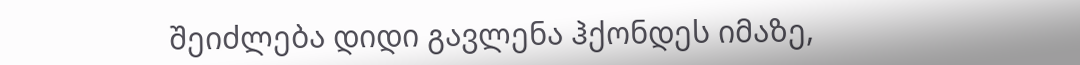შეიძლება დიდი გავლენა ჰქონდეს იმაზე,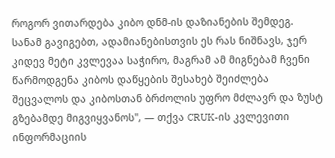როგორ ვითარდება კიბო დნმ-ის დაზიანების შემდეგ. სანამ გავიგებთ, ადამიანებისთვის ეს რას ნიშნავს, ჯერ კიდევ მეტი კვლევაა საჭირო, მაგრამ ამ მიგნებამ ჩვენი წარმოდგენა კიბოს დაწყების შესახებ შეიძლება შეცვალოს და კიბოსთან ბრძოლის უფრო მძლავრ და ზუსტ გზებამდე მიგვიყვანოს", — თქვა CRUK-ის კვლევითი ინფორმაციის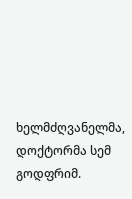ხელმძღვანელმა, დოქტორმა სემ გოდფრიმ.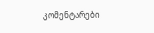კომენტარები